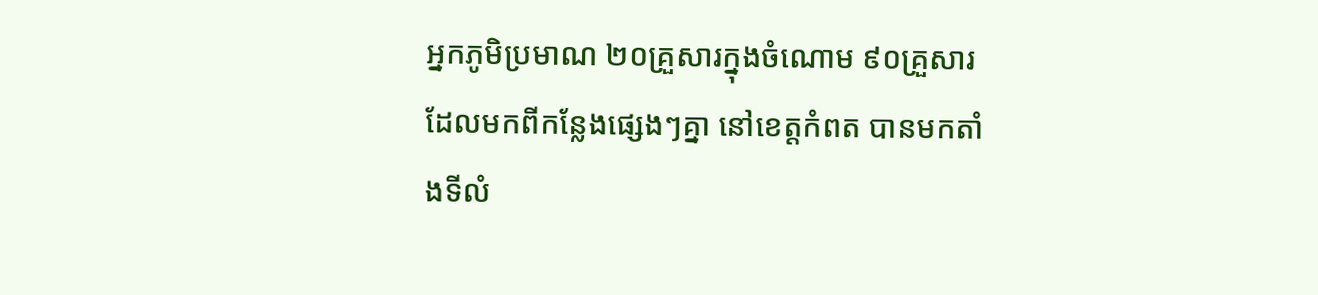អ្នកភូមិប្រមាណ ២០គ្រួសារក្នុងចំណោម ៩០គ្រួសារ ដែលមកពីកន្លែងផ្សេងៗគ្នា នៅខេត្តកំពត បានមកតាំងទីលំ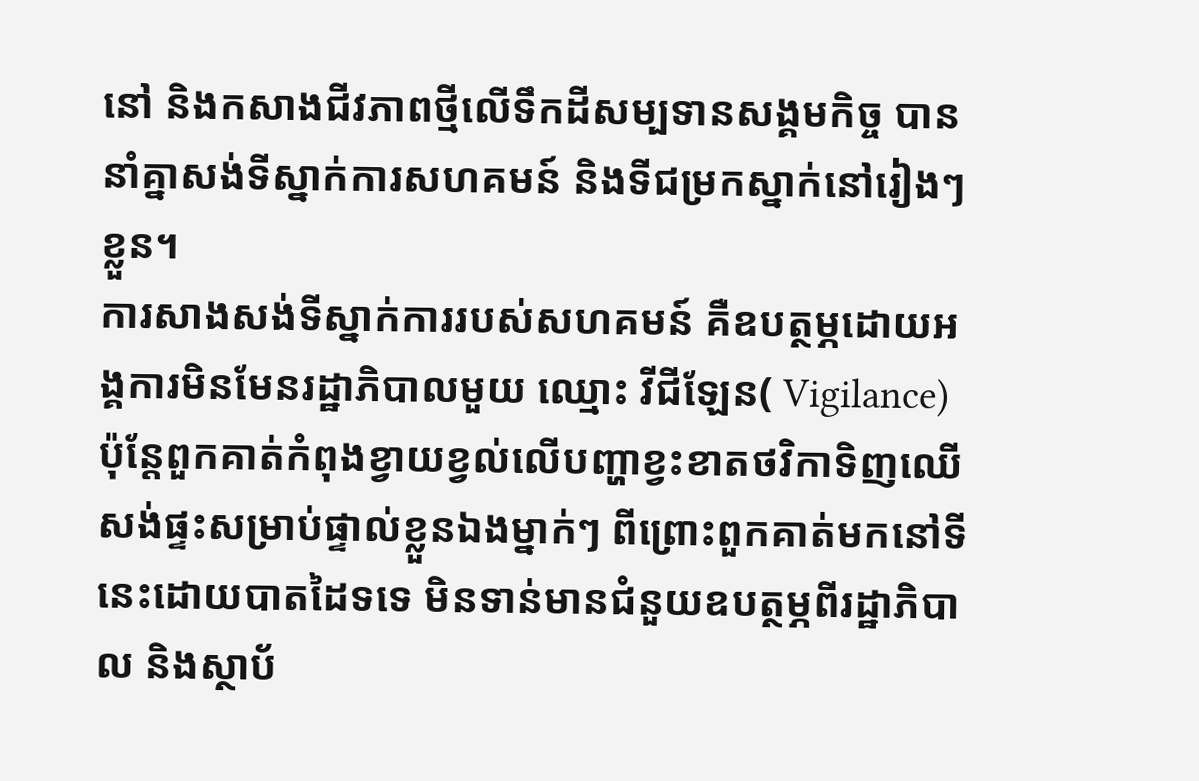នៅ និងកសាងជីវភាពថ្មីលើទឹកដីសម្បទានសង្គមកិច្ច បាននាំគ្នាសង់ទីស្នាក់ការសហគមន៍ និងទីជម្រកស្នាក់នៅរៀងៗខ្លួន។
ការសាងសង់ទីស្នាក់ការរបស់សហគមន៍ គឺឧបត្ថម្ភដោយអង្គការមិនមែនរដ្ឋាភិបាលមួយ ឈ្មោះ វីជីឡែន( Vigilance) ប៉ុន្តែពួកគាត់កំពុងខ្វាយខ្វល់លើបញ្ហាខ្វះខាតថវិកាទិញឈើសង់ផ្ទះសម្រាប់ផ្ទាល់ខ្លួនឯងម្នាក់ៗ ពីព្រោះពួកគាត់មកនៅទីនេះដោយបាតដៃទទេ មិនទាន់មានជំនួយឧបត្ថម្ភពីរដ្ឋាភិបាល និងស្ថាប័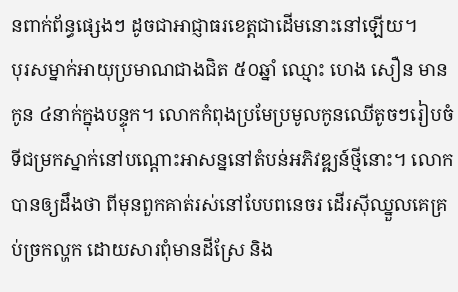នពាក់ព័ន្ធផ្សេងៗ ដូចជាអាជ្ញាធរខេត្តជាដើមនោះនៅឡើយ។
បុរសម្នាក់អាយុប្រមាណជាងជិត ៥០ឆ្នាំ ឈ្មោះ ហេង សឿន មានកូន ៤នាក់ក្នុងបន្ទុក។ លោកកំពុងប្រមែប្រមូលកូនឈើតូចៗរៀបចំទីជម្រកស្នាក់នៅបណ្ដោះអាសន្ននៅតំបន់អភិវឌ្ឍន៍ថ្មីនោះ។ លោកបានឲ្យដឹងថា ពីមុនពួកគាត់រស់នៅបែបពនេចរ ដើរស៊ីឈ្នួលគេគ្រប់ច្រកល្ហក ដោយសារពុំមានដីស្រែ និង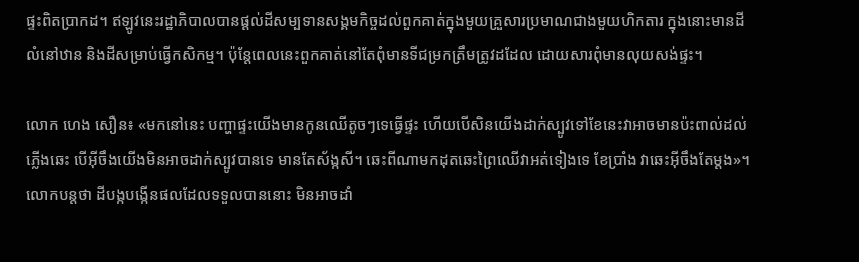ផ្ទះពិតប្រាកដ។ ឥឡូវនេះរដ្ឋាភិបាលបានផ្ដល់ដីសម្បទានសង្គមកិច្ចដល់ពួកគាត់ក្នុងមួយគ្រួសារប្រមាណជាងមួយហិកតារ ក្នុងនោះមានដីលំនៅឋាន និងដីសម្រាប់ធ្វើកសិកម្ម។ ប៉ុន្តែពេលនេះពួកគាត់នៅតែពុំមានទីជម្រកត្រឹមត្រូវដដែល ដោយសារពុំមានលុយសង់ផ្ទះ។

លោក ហេង សឿន៖ «មកនៅនេះ បញ្ហាផ្ទះយើងមានកូនឈើតូចៗទេធ្វើផ្ទះ ហើយបើសិនយើងដាក់ស្បូវទៅខែនេះវាអាចមានប៉ះពាល់ដល់ភ្លើងឆេះ បើអ៊ីចឹងយើងមិនអាចដាក់ស្បូវបានទេ មានតែស័ង្កសី។ ឆេះពីណាមកដុតឆេះព្រៃឈើវាអត់ទៀងទេ ខែប្រាំង វាឆេះអ៊ីចឹងតែម្ដង»។
លោកបន្តថា ដីបង្កបង្កើនផលដែលទទួលបាននោះ មិនអាចដាំ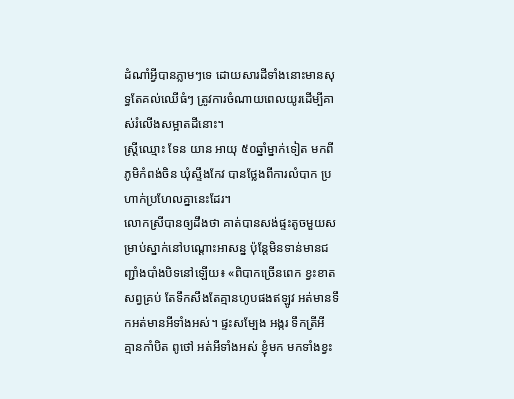ដំណាំអ្វីបានភ្លាមៗទេ ដោយសារដីទាំងនោះមានសុទ្ធតែគល់ឈើធំៗ ត្រូវការចំណាយពេលយូរដើម្បីគាស់រំលើងសម្អាតដីនោះ។
ស្ត្រីឈ្មោះ ទែន យាន អាយុ ៥០ឆ្នាំម្នាក់ទៀត មកពីភូមិកំពង់ចិន ឃុំស្ទឹងកែវ បានថ្លែងពីការលំបាក ប្រហាក់ប្រហែលគ្នានេះដែរ។
លោកស្រីបានឲ្យដឹងថា គាត់បានសង់ផ្ទះតូចមួយសម្រាប់ស្នាក់នៅបណ្ដោះអាសន្ន ប៉ុន្តែមិនទាន់មានជញ្ជាំងបាំងបិទនៅឡើយ៖ «ពិបាកច្រើនពេក ខ្វះខាតសព្វគ្រប់ តែទឹកសឹងតែគ្មានហូបផងឥឡូវ អត់មានទឹកអត់មានអីទាំងអស់។ ផ្ទះសម្បែង អង្ករ ទឹកត្រីអី គ្មានកាំបិត ពូថៅ អត់អីទាំងអស់ ខ្ញុំមក មកទាំងខ្វះ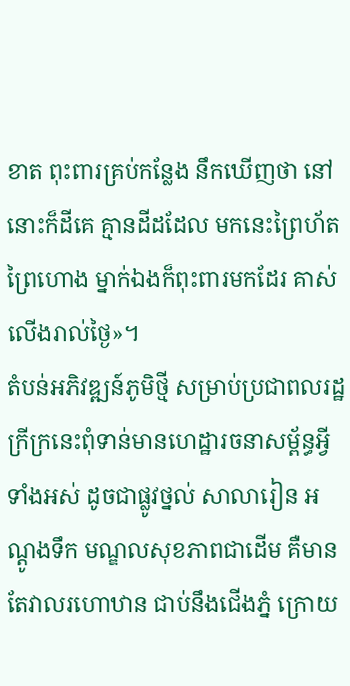ខាត ពុះពារគ្រប់កន្លែង នឹកឃើញថា នៅនោះក៏ដីគេ គ្មានដីដដែល មកនេះព្រៃហ័តព្រៃហោង ម្នាក់ឯងក៏ពុះពារមកដែរ គាស់លើងរាល់ថ្ងៃ»។
តំបន់អភិវឌ្ឍន៍ភូមិថ្មី សម្រាប់ប្រជាពលរដ្ឋក្រីក្រនេះពុំទាន់មានហេដ្ឋារចនាសម្ព័ន្ធអ្វីទាំងអស់ ដូចជាផ្លូវថ្នល់ សាលារៀន អណ្ដូងទឹក មណ្ឌលសុខភាពជាដើម គឺមានតែវាលរហោឋាន ជាប់នឹងជើងភ្នំ ក្រោយ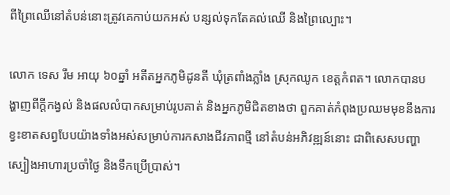ពីព្រៃឈើនៅតំបន់នោះត្រូវគេកាប់យកអស់ បន្សល់ទុកតែគល់ឈើ និងព្រៃល្បោះ។

លោក ទេស រឹម អាយុ ៦០ឆ្នាំ អតីតអ្នកភូមិដូនតី ឃុំត្រពាំងភ្លាំង ស្រុកឈូក ខេត្តកំពត។ លោកបានបង្ហាញពីក្ដីកង្វល់ និងផលលំបាកសម្រាប់រូបគាត់ និងអ្នកភូមិជិតខាងថា ពួកគាត់កំពុងប្រឈមមុខនឹងការខ្វះខាតសព្វបែបយ៉ាងទាំងអស់សម្រាប់ការកសាងជីវភាពថ្មី នៅតំបន់អភិវឌ្ឍន៍នោះ ជាពិសេសបញ្ហាស្បៀងអាហារប្រចាំថ្ងៃ និងទឹកប្រើប្រាស់។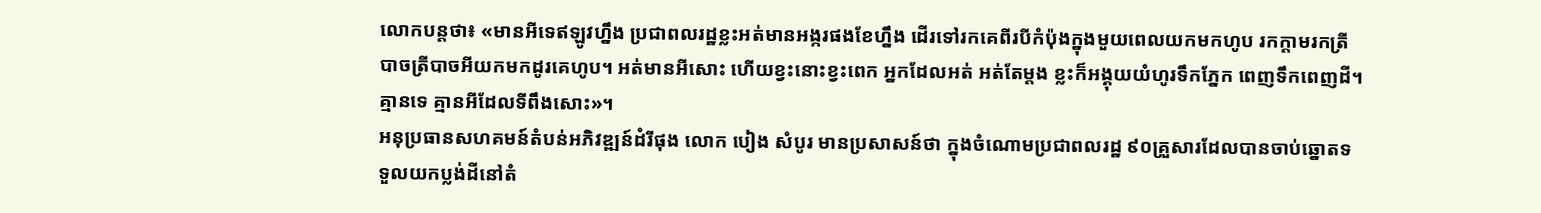លោកបន្តថា៖ «មានអីទេឥឡូវហ្នឹង ប្រជាពលរដ្ឋខ្លះអត់មានអង្ករផងខែហ្នឹង ដើរទៅរកគេពីរបីកំប៉ុងក្នុងមួយពេលយកមកហូប រកក្ដាមរកត្រី បាចត្រីបាចអីយកមកដូរគេហូប។ អត់មានអីសោះ ហើយខ្វះនោះខ្វះពេក អ្នកដែលអត់ អត់តែម្ដង ខ្លះក៏អង្គុយយំហូរទឹកភ្នែក ពេញទឹកពេញដី។ គ្មានទេ គ្មានអីដែលទីពឹងសោះ»។
អនុប្រធានសហគមន៍តំបន់អភិវឌ្ឍន៍ដំរីផុង លោក បៀង សំបូរ មានប្រសាសន៍ថា ក្នុងចំណោមប្រជាពលរដ្ឋ ៩០គ្រួសារដែលបានចាប់ឆ្នោតទទួលយកប្លង់ដីនៅតំ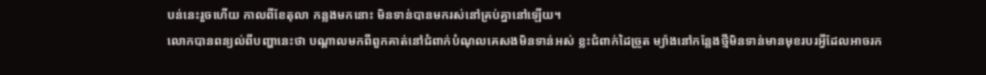បន់នេះរួចហើយ កាលពីខែតុលា កន្លងមកនោះ មិនទាន់បានមករស់នៅគ្រប់គ្នានៅឡើយ។
លោកបានពន្យល់ពីបញ្ហានេះថា បណ្ដាលមកពីពួកគាត់នៅជំពាក់បំណុលគេសងមិនទាន់អស់ ខ្លះជំពាក់ដៃច្រូត ម្យ៉ាងនៅកន្លែងថ្មីមិនទាន់មានមុខរបរអ្វីដែលអាចរក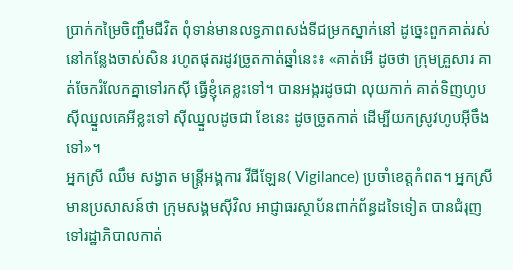ប្រាក់កម្រៃចិញ្ចឹមជីវិត ពុំទាន់មានលទ្ធភាពសង់ទីជម្រកស្នាក់នៅ ដូច្នេះពួកគាត់រស់នៅកន្លែងចាស់សិន រហូតផុតរដូវច្រូតកាត់ឆ្នាំនេះ៖ «គាត់អើ ដូចថា ក្រុមគ្រួសារ គាត់ចែករំលែកគ្នាទៅរកស៊ី ធ្វើខ្ញុំគេខ្លះទៅ។ បានអង្ករដូចជា លុយកាក់ គាត់ទិញហូប ស៊ីឈ្នួលគេអីខ្លះទៅ ស៊ីឈ្នួលដូចជា ខែនេះ ដូចច្រូតកាត់ ដើម្បីយកស្រូវហូបអ៊ីចឹងទៅ»។
អ្នកស្រី ឈឹម សង្វាត មន្រ្តីអង្គការ វីជីឡែន( Vigilance) ប្រចាំខេត្តកំពត។ អ្នកស្រីមានប្រសាសន៍ថា ក្រុមសង្គមស៊ីវិល អាជ្ញាធរស្ថាប័នពាក់ព័ន្ធដទៃទៀត បានជំរុញទៅរដ្ឋាភិបាលកាត់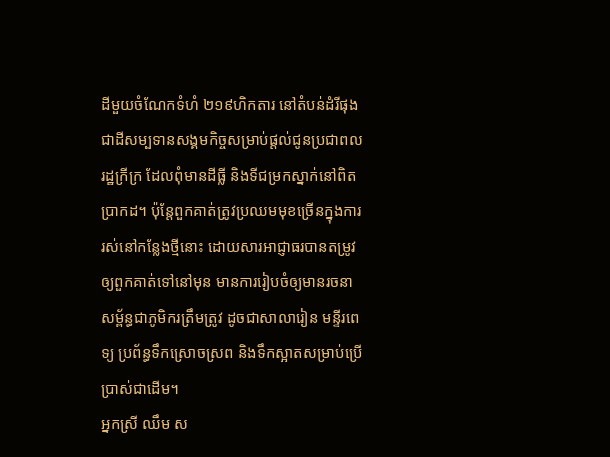ដីមួយចំណែកទំហំ ២១៩ហិកតារ នៅតំបន់ដំរីផុង ជាដីសម្បទានសង្គមកិច្ចសម្រាប់ផ្ដល់ជូនប្រជាពលរដ្ឋក្រីក្រ ដែលពុំមានដីធ្លី និងទីជម្រកស្នាក់នៅពិតប្រាកដ។ ប៉ុន្តែពួកគាត់ត្រូវប្រឈមមុខច្រើនក្នុងការរស់នៅកន្លែងថ្មីនោះ ដោយសារអាជ្ញាធរបានតម្រូវឲ្យពួកគាត់ទៅនៅមុន មានការរៀបចំឲ្យមានរចនាសម្ព័ន្ធជាភូមិករត្រឹមត្រូវ ដូចជាសាលារៀន មន្ទីរពេទ្យ ប្រព័ន្ធទឹកស្រោចស្រព និងទឹកស្អាតសម្រាប់ប្រើប្រាស់ជាដើម។
អ្នកស្រី ឈឹម ស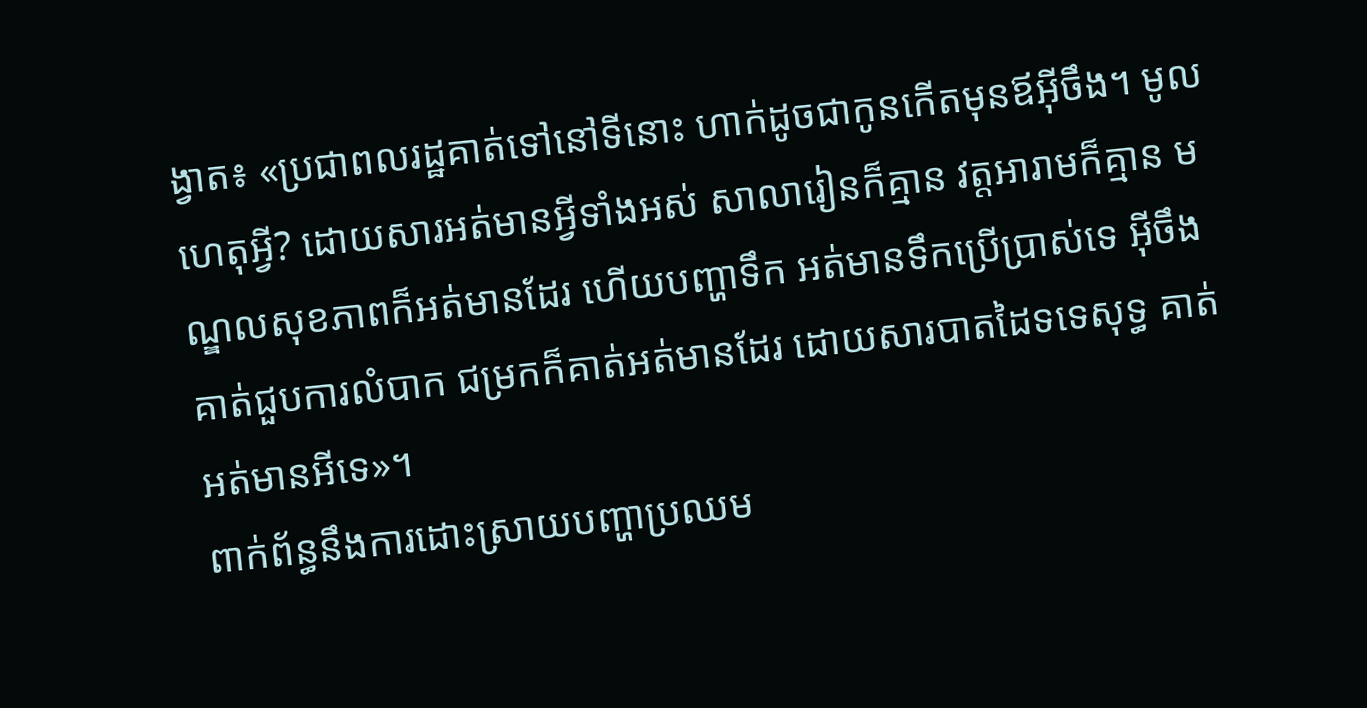ង្វាត៖ «ប្រជាពលរដ្ឋគាត់ទៅនៅទីនោះ ហាក់ដូចជាកូនកើតមុនឪអ៊ីចឹង។ មូលហេតុអ្វី? ដោយសារអត់មានអ្វីទាំងអស់ សាលារៀនក៏គ្មាន វត្តអារាមក៏គ្មាន មណ្ឌលសុខភាពក៏អត់មានដែរ ហើយបញ្ហាទឹក អត់មានទឹកប្រើប្រាស់ទេ អ៊ីចឹងគាត់ជួបការលំបាក ជម្រកក៏គាត់អត់មានដែរ ដោយសារបាតដៃទទេសុទ្ធ គាត់អត់មានអីទេ»។
ពាក់ព័ន្ធនឹងការដោះស្រាយបញ្ហាប្រឈម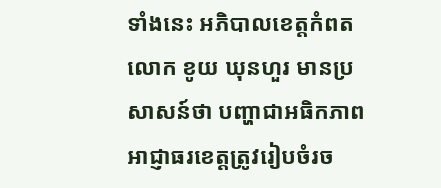ទាំងនេះ អភិបាលខេត្តកំពត លោក ខូយ ឃុនហួរ មានប្រសាសន៍ថា បញ្ហាជាអធិកភាព អាជ្ញាធរខេត្តត្រូវរៀបចំរច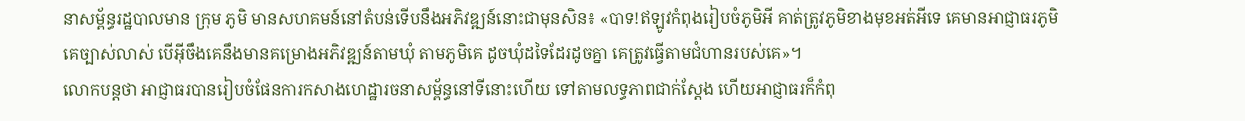នាសម្ព័ន្ធរដ្ឋបាលមាន ក្រុម ភូមិ មានសហគមន៍នៅតំបន់ទើបនឹងអភិវឌ្ឍន៍នោះជាមុនសិន៖ «បាទ!ឥឡូវកំពុងរៀបចំភូមិអី គាត់ត្រូវភូមិខាងមុខអត់អីទេ គេមានអាជ្ញាធរភូមិគេច្បាស់លាស់ បើអ៊ីចឹងគេនឹងមានគម្រោងអភិវឌ្ឍន៍តាមឃុំ តាមភូមិគេ ដូចឃុំដទៃដែរដូចគ្នា គេត្រូវធ្វើតាមជំហានរបស់គេ»។
លោកបន្តថា អាជ្ញាធរបានរៀបចំផែនការកសាងហេដ្ឋារចនាសម្ព័ន្ធនៅទីនោះហើយ ទៅតាមលទ្ធភាពជាក់ស្ដែង ហើយអាជ្ញាធរក៏កំពុ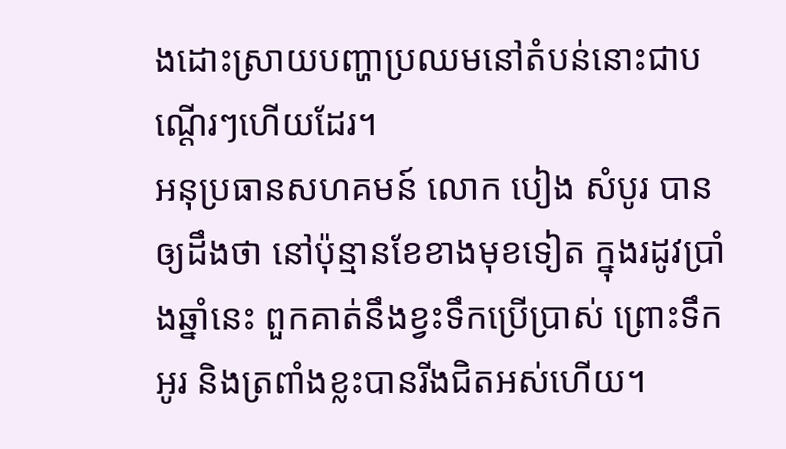ងដោះស្រាយបញ្ហាប្រឈមនៅតំបន់នោះជាបណ្តើរៗហើយដែរ។
អនុប្រធានសហគមន៍ លោក បៀង សំបូរ បានឲ្យដឹងថា នៅប៉ុន្មានខែខាងមុខទៀត ក្នុងរដូវប្រាំងឆ្នាំនេះ ពួកគាត់នឹងខ្វះទឹកប្រើប្រាស់ ព្រោះទឹកអូរ និងត្រពាំងខ្លះបានរីងជិតអស់ហើយ។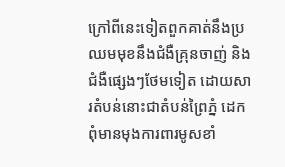ក្រៅពីនេះទៀតពួកគាត់នឹងប្រឈមមុខនឹងជំងឺគ្រុនចាញ់ និងជំងឺផ្សេងៗថែមទៀត ដោយសារតំបន់នោះជាតំបន់ព្រៃភ្នំ ដេកពុំមានមុងការពារមូសខាំ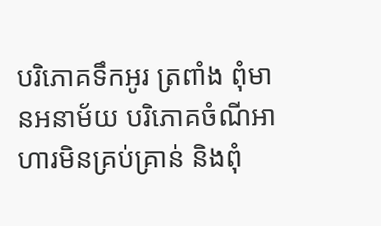បរិភោគទឹកអូរ ត្រពាំង ពុំមានអនាម័យ បរិភោគចំណីអាហារមិនគ្រប់គ្រាន់ និងពុំ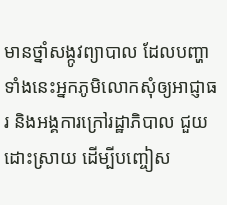មានថ្នាំសង្កូវព្យាបាល ដែលបញ្ហាទាំងនេះអ្នកភូមិលោកសុំឲ្យអាជ្ញាធរ និងអង្គការក្រៅរដ្ឋាភិបាល ជួយដោះស្រាយ ដើម្បីបញ្ចៀស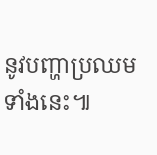នូវបញ្ហាប្រឈមទាំងនេះ៕